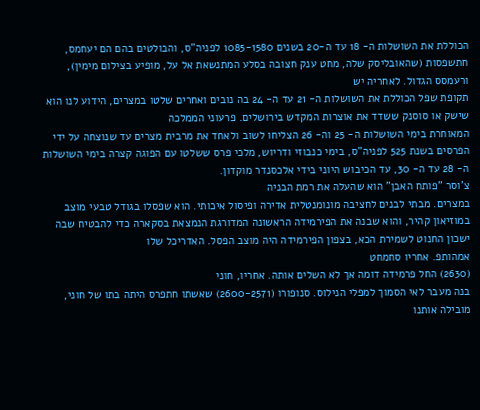הכוללת את השושלות ה- 18 עד ה-20 בשנים 1085-1580 לפניה"ס, והבולטים בהם הם יעחמס, חתשפסות (שהאובליסק שלה, מחט ענק חצובה בסלע המתנשאת אל על, מופיע בצילום מימין), ורעמסס הגדול. לאחריה יש
תקופת שפל הכוללת את השושלות ה- 21 עד ה- 24 בה נובים ואחרים שלטו במצרים, הידוע לנו הוא שישק או סוסנק ששדד את אוצרות המקדש בירושלים. פרעוני הממלכה
המאוחרת בימי השושלות ה- 25 וה- 26 הצליחו לשוב ולאחד את מרבית מצרים עד שנוצחה על ידי הפרסים בשנת 525 לפניה"ס, בימי כנבוזי ודריוש, מלכי פרס ששלטו עם הפוגה קצרה בימי השושלות ה- 28 עד ה- 30, עד הכיבוש היוני בידי אלכסנדר מוקדון.
צ'וסר "פותח האבן" הוא שהעלה את רמת הבניה
במצרים. מבתי לבנים לחציבה מונומנטלית אדירה ופיסול איכותי. הוא שפסלו בגודל טבעי מוצב במוזיאון קהיר, והוא שבנה את הפירמידה הראשונה המדורגת הנמצאת בסקארה כדי להבטיח שבה ישכון החנוט לשמירת הכא, בצפון הפירמידה היה מוצב הפסל. האדריכל שלו
אמהותפ. אחריו סחמחט
(2630) החל פרמידה דומה אך לא השלים אותה. אחריו, חוני
בנה מעבר לאי הסמוך למפלי הנילוס. סנופורו (2600-2571) שאשתו חתפרס היתה בתו של חוני, מובילה אותנו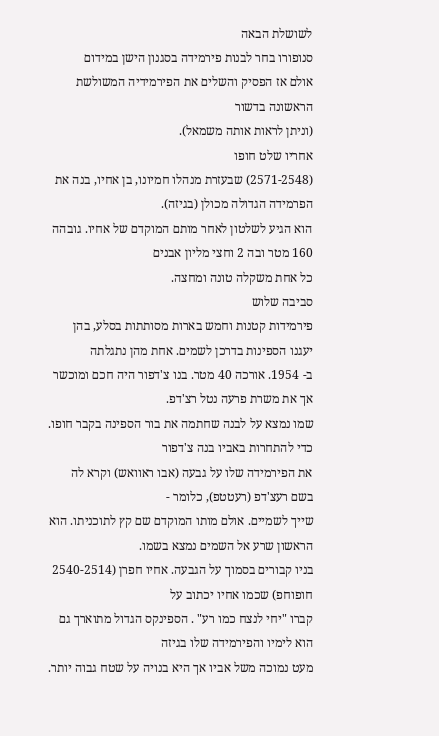לשושלת הבאה
סנופורו בחר לבנות פירמידה בסגנון הישן במידום
אולם אז הפסיק והשלים את הפירמידיה המשולשת הראשונה בדשור
(וניתן לראות אותה משמאל).
אחריו שלט חופו
(2571-2548) שבעזרת מנהלו חמיונו, בן אחיו, בנה את הפרמידה הגדולה מכולן (בגיזה).
הוא הגיע לשלטון לאחר מותם המוקדם של אחיו. גובהה 160 מטר ובה 2 וחצי מליון אבנים
כל אחת משקלה טונה ומחצה.
סביבה שלוש
פירמידות קטנות וחמש בארות מסותתות בסלע, בהן יעגנו הספינות בדרכן לשמים. אחת מהן נתגלתה
ב- 1954. אורכה 40 מטר. בנו צ'דפור היה חכם ומוכשר אך את משרת פרעה נטל רצ'דפ.
שמו נמצא על לבנה שחתמה את בור הספינה בקבר חופו. כדי להתחרות באביו בנה צ'דפור
את הפירמידה שלו על גבעה (אבו ראוואש) וקרא לה בשם רעצ'דפ (רעטטפ), כלומר -
שייך לשמיים. אולם מותו המוקדם שם קץ לתוכניתו. הוא הראשון שרע אל השמים נמצא בשמו.
בניו קבורים בסמוך על הגבעה. אחיו חפרן (2540-2514 חופוחפ) שכמו אחיו יכתוב על
קברו "יחי לנצח כמו רע" . הספינקס הגדול מתוארך גם הוא לימיו והפירמידה שלו בגיזה
מעט נמוכה משל אביו אך היא בנויה על שטח גבוה יותר.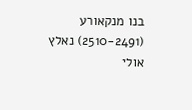בנו מנקאורע (2510-2491) נאלץ
אולי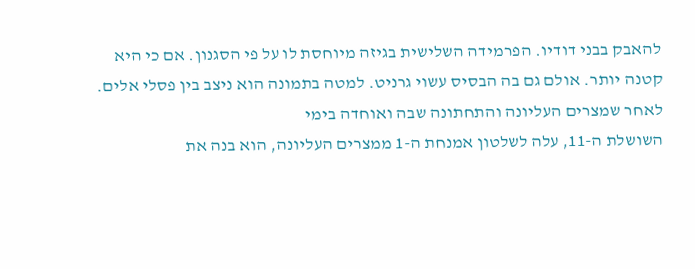להאבק בבני דודיו. הפרמידה השלישית בגיזה מיוחסת לו על פי הסגנון. אם כי היא
קטנה יותר. אולם גם בה הבסיס עשוי גרניט. למטה בתמונה הוא ניצב בין פסלי אלים.
לאחר שמצרים העליונה והתחתונה שבה ואוחדה בימי
השושלת ה-11, עלה לשלטון אמנחת ה-1 ממצרים העליונה, הוא בנה את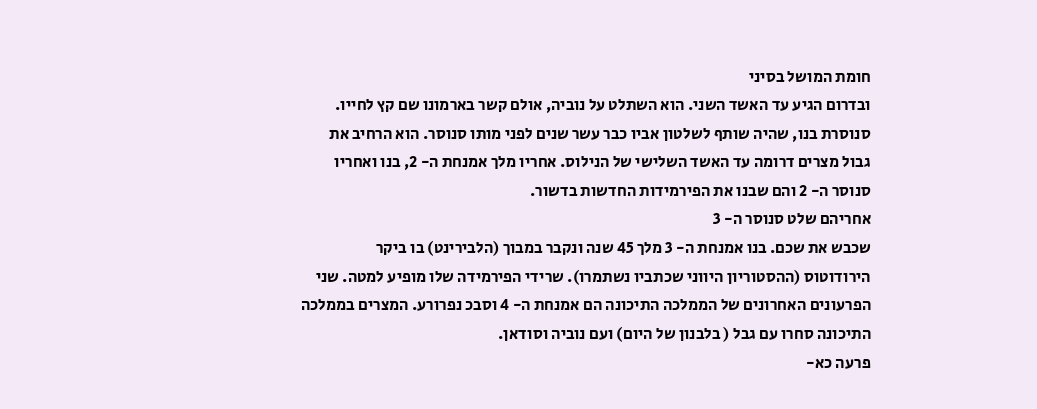חומת המושל בסיני
ובדרום הגיע עד האשד השני. הוא השתלט על נוביה, אולם קשר בארמונו שם קץ לחייו.
סנוסרת בנו, שהיה שותף לשלטון אביו כבר עשר שנים לפני מותו סנוסר. הוא הרחיב את
גבול מצרים דרומה עד האשד השלישי של הנילוס. אחריו מלך אמנחת ה- 2, בנו ואחריו
סנוסר ה- 2 והם שבנו את הפירמידות החדשות בדשור.
אחריהם שלט סנוסר ה- 3
שכבש את שכם. בנו אמנחת ה- 3 מלך 45 שנה ונקבר במבוך (הלבירינט) בו ביקר
הירודוטוס (ההסטוריון היווני שכתביו נשתמרו). שרידי הפירמידה שלו מופיע למטה. שני
הפרעונים האחרונים של הממלכה התיכונה הם אמנחת ה- 4 וסבכ נפרורע. המצרים בממלכה
התיכונה סחרו עם גבל ( בלבנון של היום) ועם נוביה וסודאן.
פרעה כא-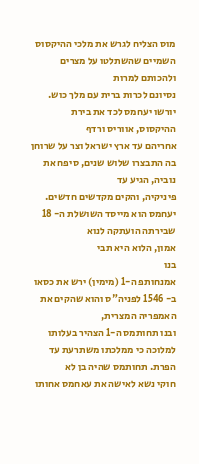מוס הצליח לגרש את מלכי ההיקסוס השמיים שהשתלטו על מצרים ולהכותם למרות
נסיונם לכרות ברית עם מלך כוש. יורשו יעחמס לכד את בירת ההיקסוס, אווריס ורדף
אחריהם עד ארץ ישראל וצר על שרוחן בה התבצרו שלוש שנים, סיפח את נוביה, הגיע עד
פיניקיה, והקים מקדשים חדשים. יעחמס הוא מייסד השושלת ה- 18 שבירתה הועתקה לנוא
אמון, הלוא היא תבי
בנו
אמנחותפ ה-1 (מימין) ירש את כסאו ב- 1546 לפניה"ס והוא שהקים את האמפריה המצרית,
ובנו תחותמס ה-1 הצהיר בעלותו למלוכה כי ממלכתו משתרעת עד הפרת. תחותמס שהיה בן לא
חוקי נשא לאישה את עאחמס אחותו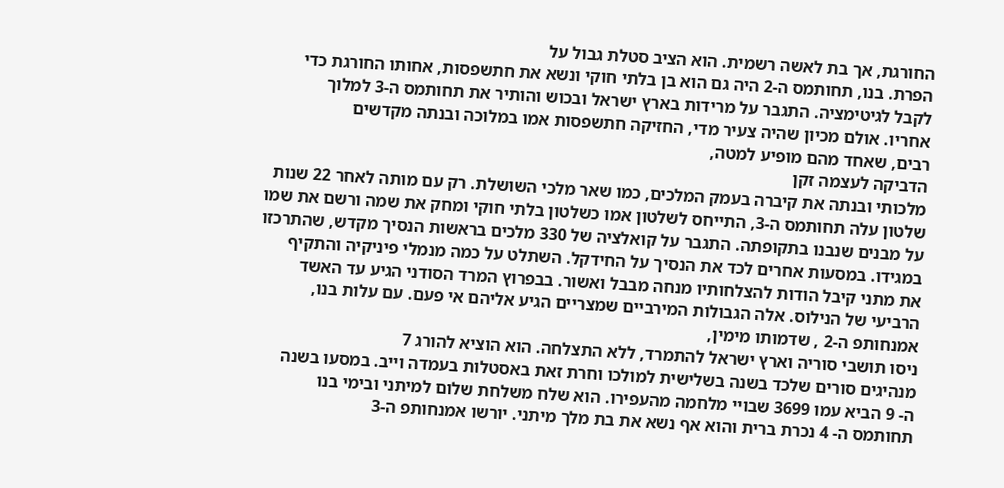החורגת, אך בת לאשה רשמית. הוא הציב סטלת גבול על
הפרת. בנו, תחותמס ה-2 היה גם הוא בן בלתי חוקי ונשא את חתשפסות, אחותו החורגת כדי
לקבל לגיטימציה. התגבר על מרידות בארץ ישראל ובכוש והותיר את תחותמס ה-3 למלוך
אחריו. אולם מכיון שהיה צעיר מדי, החזיקה חתשפסות אמו במלוכה ובנתה מקדשים
רבים, שאחד מהם מופיע למטה,
הדביקה לעצמה זקן
מלכותי ובנתה את קיברה בעמק המלכים, כמו שאר מלכי השושלת. רק עם מותה לאחר 22 שנות
שלטון עלה תחותמס ה-3, התייחס לשלטון אמו כשלטון בלתי חוקי ומחק את שמה ורשם את שמו
על מבנים שנבנו בתקופתה. התגבר על קואלציה של 330 מלכים בראשות הנסיך מקדש, שהתרכזו
במגידו. במסעות אחרים לכד את הנסיך על החידקל. השתלט על כמה מנמלי פיניקיה והתקיף
את מתני קיבל הודות להצלחותיו מנחה מבבל ואשור. בבפרוץ המרד הסודני הגיע עד האשד
הרביעי של הנילוס. אלה הגבולות המירביים שמצריים הגיע אליהם אי פעם. עם עלות בנו,
אמנחותפ ה-2 , שדמותו מימין,
ניסו תושבי סוריה וארץ ישראל להתמרד, ללא התצלחה. הוא הוציא להורג 7
מנהיגים סורים שלכד בשנה בשלישית למולכו וחרת זאת באסטלות בעמדה וייב. במסעו בשנה
ה- 9 הביא עמו 3699 שבויי מלחמה מהעפירו. הוא שלח משלחת שלום למיתני ובימי בנו
תחותמס ה- 4 נכרת ברית והוא אף נשא את בת מלך מיתני. יורשו אמנחותפ ה-3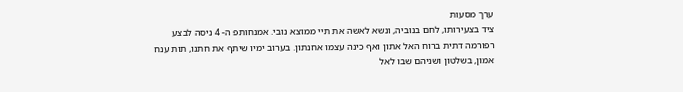ערך מסעות
ציד בצעירותו, לחם בנוביה, ונשא לאשה את תיי ממוצא נובי. אמנחותפ ה- 4 ניסה לבצע
רפורמה דתית ברוח האל אתון ואף כינה עצמו אחנתון. בערוב ימיו שיתף את חתנו, תות ענח
אמון, בשלטון ושניהם שבו לאל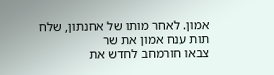אמון. לאחר מותו של אחנתון, שלח תות ענח אמון את שר
צבאו חורמחב לחדש את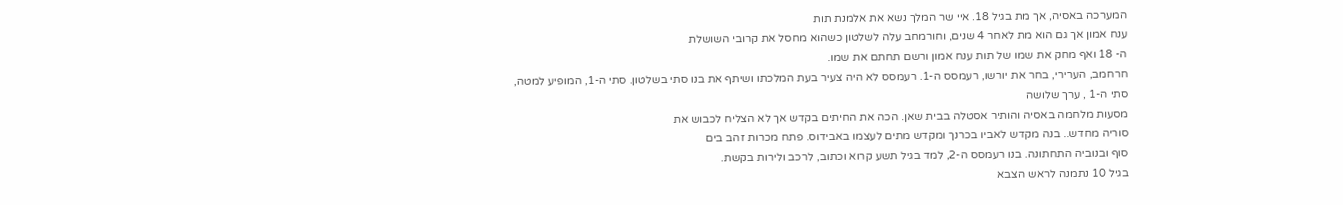המערכה באסיה, אך מת בגיל 18. איי שר המלך נשא את אלמנת תות
ענח אמון אך גם הוא מת לאחר 4 שנים, וחורמחב עלה לשלטון כשהוא מחסל את קרובי השושלת
ה- 18 ואף מחק את שמו של תות ענח אמון ורשם תחתם את שמו.
חרחמב, הערירי, בחר את יורשו, רעמסס ה-1. רעמסס לא היה צעיר בעת המלכתו ושיתף את בנו סתי בשלטון. סתי ה-1, המופיע למטה,
סתי ה-1 , ערך שלושה
מסעות מלחמה באסיה והותיר אסטלה בבית שאן. הכה את החיתים בקדש אך לא הצליח לכבוש את
סוריה מחדש.. בנה מקדש לאביו בכרנך ומקדש מתים לעצמו באבידוס. פתח מכרות זהב בים
סוף ובנוביה התחתונה. בנו רעמסס ה-2, למד בגיל תשע קרוא וכתוב, לרכב ולירות בקשת.
בגיל 10 נתמנה לראש הצבא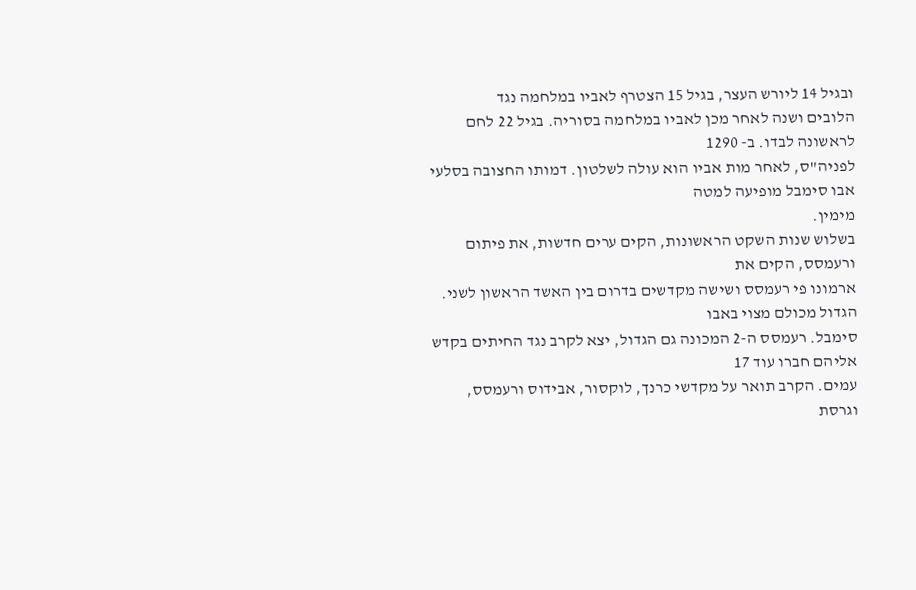ובגיל 14 ליורש העצר, בגיל 15 הצטרף לאביו במלחמה נגד
הלובים ושנה לאחר מכן לאביו במלחמה בסוריה. בגיל 22 לחם לראשונה לבדו. ב- 1290
לפניה"ס, לאחר מות אביו הוא עולה לשלטון. דמותו החצובה בסלעי אבו סימבל מופיעה למטה
מימין.
בשלוש שנות השקט הראשונות, הקים ערים חדשות, את פיתום ורעמסס, הקים את
ארמונו פי רעמסס ושישה מקדשים בדרום בין האשד הראשון לשני. הגדול מכולם מצוי באבו
סימבל. רעמסס ה-2 המכונה גם הגדול, יצא לקרב נגד החיתים בקדש אליהם חברו עוד 17
עמים. הקרב תואר על מקדשי כרנך, לוקסור, אבידוס ורעמסס, וגרסת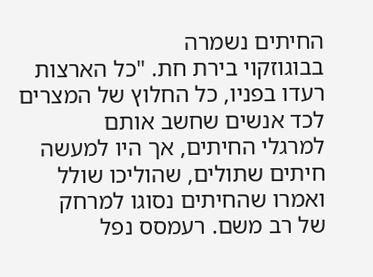החיתים נשמרה
בבוגוזקוי בירת חת. "כל הארצות רעדו בפניו, כל החלוץ של המצרים לכד אנשים שחשב אותם
למרגלי החיתים, אך היו למעשה חיתים שתולים, שהוליכו שולל ואמרו שהחיתים נסוגו למרחק
של רב משם. רעמסס נפל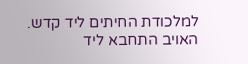למלכודת החיתים ליד קדש. האויב התחבא ליד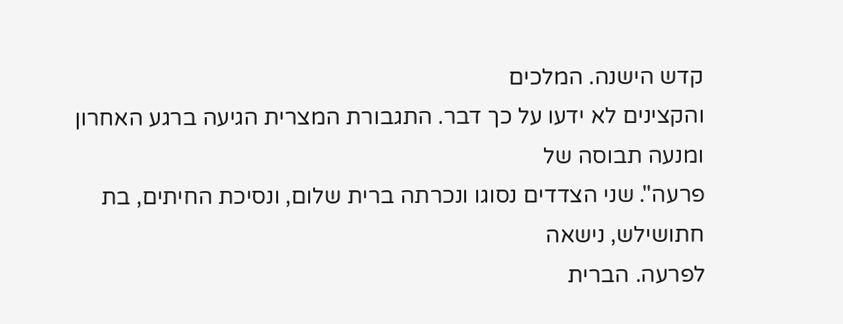קדש הישנה. המלכים
והקצינים לא ידעו על כך דבר. התגבורת המצרית הגיעה ברגע האחרון ומנעה תבוסה של
פרעה". שני הצדדים נסוגו ונכרתה ברית שלום, ונסיכת החיתים, בת חתושילש, נישאה
לפרעה. הברית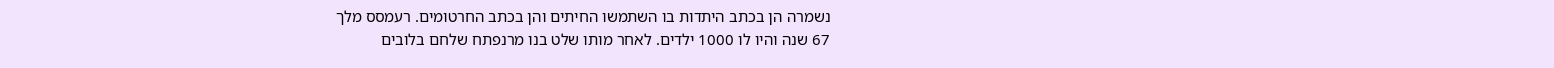נשמרה הן בכתב היתדות בו השתמשו החיתים והן בכתב החרטומים. רעמסס מלך
67 שנה והיו לו 1000 ילדים. לאחר מותו שלט בנו מרנפתח שלחם בלובים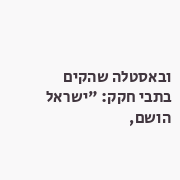ובאסטלה שהקים
בתבי חקק: "ישראל הושם,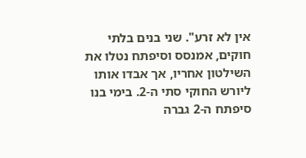אין לא זרע". שני בנים בלתי חוקים, אמנסס וסיפתח נטלו את
השילטון אחריו, אך אבדו אותו ליורש החוקי סתי ה-2. בימי בנו סיפתח ה-2 גברה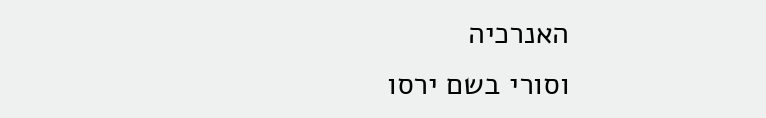האנרכיה
וסורי בשם ירסו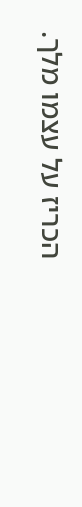הכריז על עצמו מלך.